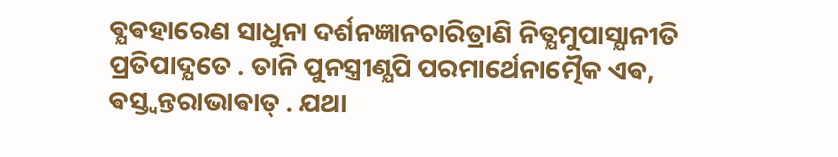ଵ୍ଯଵହାରେଣ ସାଧୁନା ଦର୍ଶନଜ୍ଞାନଚାରିତ୍ରାଣି ନିତ୍ଯମୁପାସ୍ଯାନୀତି ପ୍ରତିପାଦ୍ଯତେ . ତାନି ପୁନସ୍ତ୍ରୀଣ୍ଯପି ପରମାର୍ଥେନାତ୍ମୈକ ଏଵ, ଵସ୍ତ୍ଵନ୍ତରାଭାଵାତ୍ . ଯଥା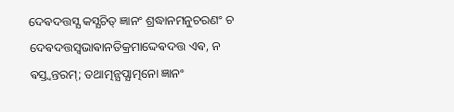ଦେଵଦତ୍ତସ୍ଯ କସ୍ଯଚିତ୍ ଜ୍ଞାନଂ ଶ୍ରଦ୍ଧାନମନୁଚରଣଂ ଚ ଦେଵଦତ୍ତସ୍ଵଭାଵାନତିକ୍ରମାଦ୍ଦେଵଦତ୍ତ ଏଵ, ନ ଵସ୍ତ୍ଵନ୍ତରମ୍; ତଥାତ୍ମନ୍ଯପ୍ଯାତ୍ମନୋ ଜ୍ଞାନଂ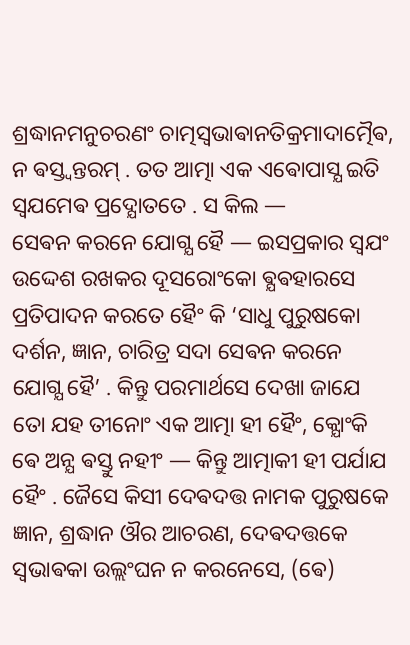ଶ୍ରଦ୍ଧାନମନୁଚରଣଂ ଚାତ୍ମସ୍ଵଭାଵାନତିକ୍ରମାଦାତ୍ମୈଵ, ନ ଵସ୍ତ୍ଵନ୍ତରମ୍ . ତତ ଆତ୍ମା ଏକ ଏଵୋପାସ୍ଯ ଇତି ସ୍ଵଯମେଵ ପ୍ରଦ୍ଯୋତତେ . ସ କିଲ —
ସେଵନ କରନେ ଯୋଗ୍ଯ ହୈ — ଇସପ୍ରକାର ସ୍ଵଯଂ ଉଦ୍ଦେଶ ରଖକର ଦୂସରୋଂକୋ ଵ୍ଯଵହାରସେ ପ୍ରତିପାଦନ କରତେ ହୈଂ କି ‘ସାଧୁ ପୁରୁଷକୋ ଦର୍ଶନ, ଜ୍ଞାନ, ଚାରିତ୍ର ସଦା ସେଵନ କରନେ ଯୋଗ୍ଯ ହୈ’ . କିନ୍ତୁ ପରମାର୍ଥସେ ଦେଖା ଜାଯେ ତୋ ଯହ ତୀନୋଂ ଏକ ଆତ୍ମା ହୀ ହୈଂ, କ୍ଯୋଂକି ଵେ ଅନ୍ଯ ଵସ୍ତୁ ନହୀଂ — କିନ୍ତୁ ଆତ୍ମାକୀ ହୀ ପର୍ଯାଯ ହୈଂ . ଜୈସେ କିସୀ ଦେଵଦତ୍ତ ନାମକ ପୁରୁଷକେ ଜ୍ଞାନ, ଶ୍ରଦ୍ଧାନ ଔର ଆଚରଣ, ଦେଵଦତ୍ତକେ ସ୍ଵଭାଵକା ଉଲ୍ଲଂଘନ ନ କରନେସେ, (ଵେ)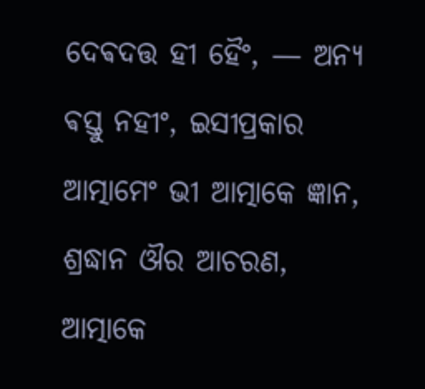ଦେଵଦତ୍ତ ହୀ ହୈଂ, — ଅନ୍ଯ ଵସ୍ତୁ ନହୀଂ, ଇସୀପ୍ରକାର ଆତ୍ମାମେଂ ଭୀ ଆତ୍ମାକେ ଜ୍ଞାନ, ଶ୍ରଦ୍ଧାନ ଔର ଆଚରଣ, ଆତ୍ମାକେ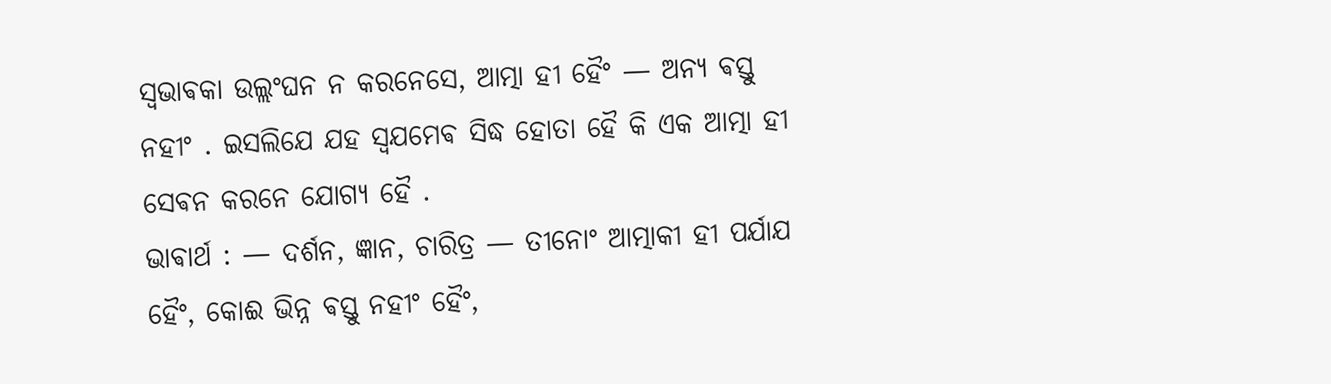ସ୍ଵଭାଵକା ଉଲ୍ଲଂଘନ ନ କରନେସେ, ଆତ୍ମା ହୀ ହୈଂ — ଅନ୍ଯ ଵସ୍ତୁ ନହୀଂ . ଇସଲିଯେ ଯହ ସ୍ଵଯମେଵ ସିଦ୍ଧ ହୋତା ହୈ କି ଏକ ଆତ୍ମା ହୀ ସେଵନ କରନେ ଯୋଗ୍ଯ ହୈ .
ଭାଵାର୍ଥ : — ଦର୍ଶନ, ଜ୍ଞାନ, ଚାରିତ୍ର — ତୀନୋଂ ଆତ୍ମାକୀ ହୀ ପର୍ଯାଯ ହୈଂ, କୋଈ ଭିନ୍ନ ଵସ୍ତୁ ନହୀଂ ହୈଂ,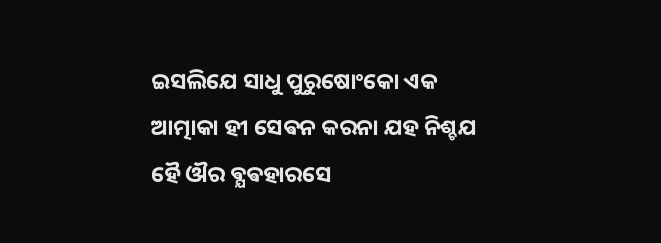ଇସଲିଯେ ସାଧୁ ପୁରୁଷୋଂକୋ ଏକ ଆତ୍ମାକା ହୀ ସେଵନ କରନା ଯହ ନିଶ୍ଚଯ ହୈ ଔର ଵ୍ଯଵହାରସେ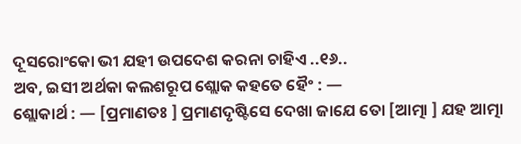ଦୂସରୋଂକୋ ଭୀ ଯହୀ ଉପଦେଶ କରନା ଚାହିଏ ..୧୬..
ଅବ, ଇସୀ ଅର୍ଥକା କଲଶରୂପ ଶ୍ଲୋକ କହତେ ହୈଂ : —
ଶ୍ଲୋକାର୍ଥ : — [ପ୍ରମାଣତଃ ] ପ୍ରମାଣଦୃଷ୍ଟିସେ ଦେଖା ଜାଯେ ତୋ [ଆତ୍ମା ] ଯହ ଆତ୍ମା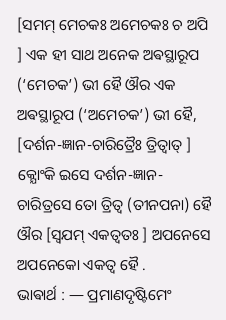[ସମମ୍ ମେଚକଃ ଅମେଚକଃ ଚ ଅପି ] ଏକ ହୀ ସାଥ ଅନେକ ଅଵସ୍ଥାରୂପ (‘ମେଚକ’) ଭୀ ହୈ ଔର ଏକ ଅଵସ୍ଥାରୂପ (‘ଅମେଚକ’) ଭୀ ହୈ, [ଦର୍ଶନ-ଜ୍ଞାନ-ଚାରିତ୍ରୈଃ ତ୍ରିତ୍ଵାତ୍ ] କ୍ଯୋଂକି ଇସେ ଦର୍ଶନ-ଜ୍ଞାନ- ଚାରିତ୍ରସେ ତୋ ତ୍ରିତ୍ଵ (ତୀନପନା) ହୈ ଔର [ସ୍ଵଯମ୍ ଏକତ୍ଵତଃ ] ଅପନେସେ ଅପନେକୋ ଏକତ୍ଵ ହୈ .
ଭାଵାର୍ଥ : — ପ୍ରମାଣଦୃଷ୍ଟିମେଂ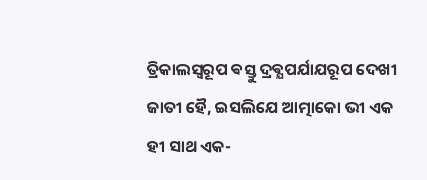ତ୍ରିକାଲସ୍ଵରୂପ ଵସ୍ତୁ ଦ୍ରଵ୍ଯପର୍ଯାଯରୂପ ଦେଖୀ ଜାତୀ ହୈ, ଇସଲିଯେ ଆତ୍ମାକୋ ଭୀ ଏକ ହୀ ସାଥ ଏକ-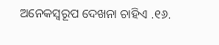ଅନେକସ୍ଵରୂପ ଦେଖନା ଚାହିଏ .୧୬.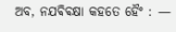ଅବ, ନଯଵିଵକ୍ଷା କହତେ ହୈଂ : —